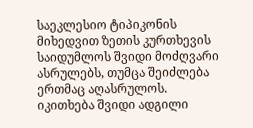საეკლესიო ტიპიკონის მიხედვით ზეთის კურთხევის საიდუმლოს შვიდი მოძღვარი ასრულებს, თუმცა შეიძლება ერთმაც აღასრულოს. იკითხება შვიდი ადგილი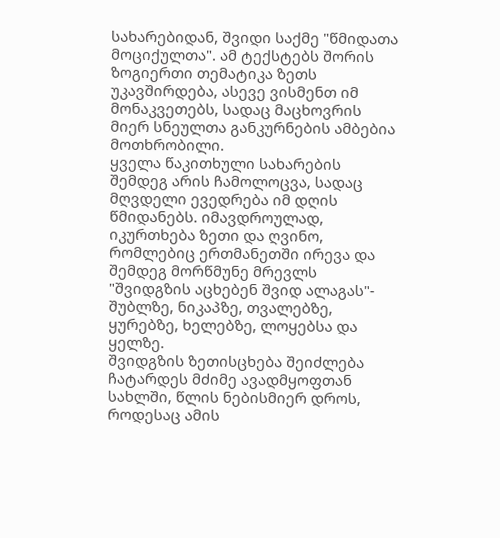სახარებიდან, შვიდი საქმე "წმიდათა მოციქულთა". ამ ტექსტებს შორის ზოგიერთი თემატიკა ზეთს უკავშირდება, ასევე ვისმენთ იმ მონაკვეთებს, სადაც მაცხოვრის მიერ სნეულთა განკურნების ამბებია მოთხრობილი.
ყველა წაკითხული სახარების შემდეგ არის ჩამოლოცვა, სადაც მღვდელი ევედრება იმ დღის წმიდანებს. იმავდროულად, იკურთხება ზეთი და ღვინო, რომლებიც ერთმანეთში ირევა და შემდეგ მორწმუნე მრევლს "შვიდგზის აცხებენ შვიდ ალაგას"- შუბლზე, ნიკაპზე, თვალებზე, ყურებზე, ხელებზე, ლოყებსა და ყელზე.
შვიდგზის ზეთისცხება შეიძლება ჩატარდეს მძიმე ავადმყოფთან სახლში, წლის ნებისმიერ დროს, როდესაც ამის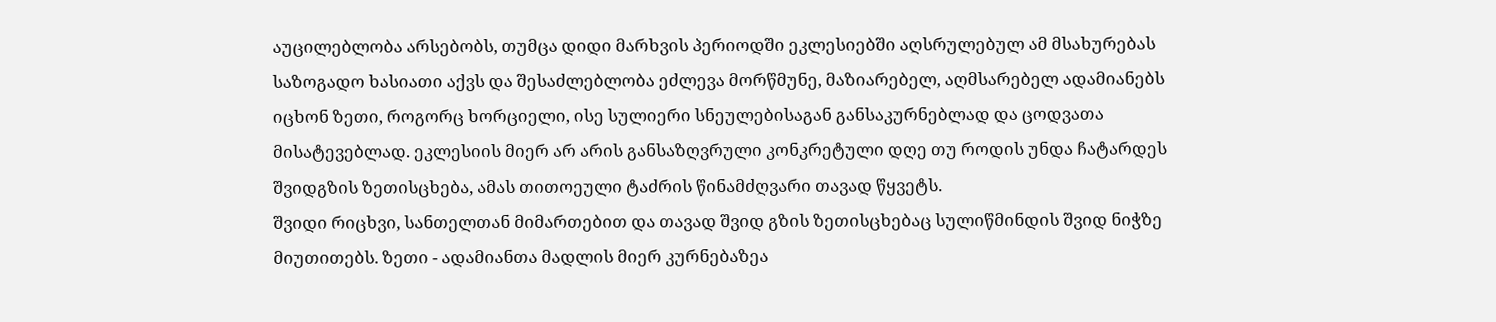აუცილებლობა არსებობს, თუმცა დიდი მარხვის პერიოდში ეკლესიებში აღსრულებულ ამ მსახურებას საზოგადო ხასიათი აქვს და შესაძლებლობა ეძლევა მორწმუნე, მაზიარებელ, აღმსარებელ ადამიანებს იცხონ ზეთი, როგორც ხორციელი, ისე სულიერი სნეულებისაგან განსაკურნებლად და ცოდვათა მისატევებლად. ეკლესიის მიერ არ არის განსაზღვრული კონკრეტული დღე თუ როდის უნდა ჩატარდეს შვიდგზის ზეთისცხება, ამას თითოეული ტაძრის წინამძღვარი თავად წყვეტს.
შვიდი რიცხვი, სანთელთან მიმართებით და თავად შვიდ გზის ზეთისცხებაც სულიწმინდის შვიდ ნიჭზე მიუთითებს. ზეთი - ადამიანთა მადლის მიერ კურნებაზეა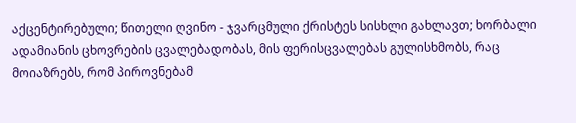აქცენტირებული; წითელი ღვინო - ჯვარცმული ქრისტეს სისხლი გახლავთ; ხორბალი ადამიანის ცხოვრების ცვალებადობას, მის ფერისცვალებას გულისხმობს, რაც მოიაზრებს, რომ პიროვნებამ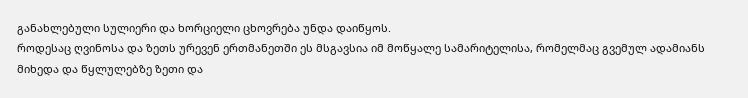განახლებული სულიერი და ხორციელი ცხოვრება უნდა დაიწყოს.
როდესაც ღვინოსა და ზეთს ურევენ ერთმანეთში ეს მსგავსია იმ მოწყალე სამარიტელისა, რომელმაც გვემულ ადამიანს მიხედა და წყლულებზე ზეთი და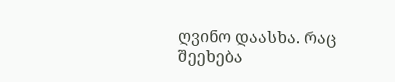ღვინო დაასხა. რაც შეეხება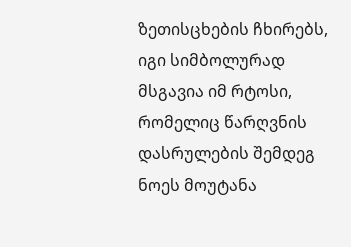ზეთისცხების ჩხირებს, იგი სიმბოლურად მსგავია იმ რტოსი, რომელიც წარღვნის დასრულების შემდეგ ნოეს მოუტანა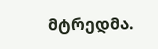მტრედმა.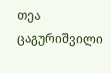თეა ცაგურიშვილი